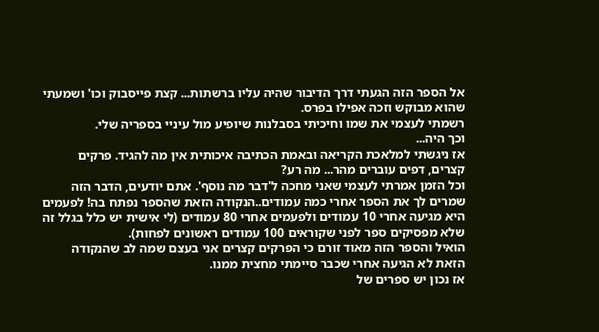אל הספר הזה הגעתי דרך הדיבור שהיה עליו ברשתות... קצת פייסבוק וכו' ושמעתי שהוא מבוקש וזכה אפילו בפרס.
רשמתי לעצמי את שמו וחיכיתי בסבלנות שיופיע מול עיניי בספריה שלי.
וכך היה...
אז ניגשתי למלאכת הקריאה ובאמת הכתיבה איכותית אין מה להגיד. פרקים קצרים, דפים עוברים מהר... מה רע?
וכל הזמן אמרתי לעצמי שאני מחכה ל'דבר מה נוסף'. אתם יודעים, הדבר הזה שמרים לך את הספר אחרי כמה עמודים..הנקודה הזאת שהספר נפתח בה! לפעמים היא מגיעה אחרי 10 עמודים ולפעמים אחרי 80 עמודים (לי אישית יש כלל בגלל זה שלא מפסיקים ספר לפני שקוראים 100 עמודים ראשונים לפחות).
הואיל והספר הזה מאוד זורם כי הפרקים קצרים אני בעצם שמה לב שהנקודה הזאת לא הגיעה אחרי שכבר סיימתי מחצית ממנו.
אז נכון יש ספרים של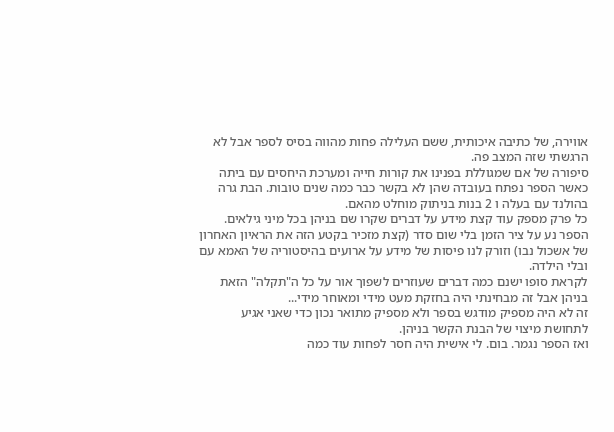אווירה, של כתיבה איכותית, ששם העלילה פחות מהווה בסיס לספר אבל לא הרגשתי שזה המצב פה.
סיפורה של אם שמגוללת בפנינו את קורות חייה ומערכת היחסים עם ביתה כאשר הספר נפתח בעובדה שהן לא בקשר כבר כמה שנים טובות. הבת גרה בהולנד עם בעלה ו 2 בנות בניתוק מוחלט מהאם.
כל פרק מספק עוד קצת מידע על דברים שקרו שם בניהן בכל מיני גילאים. הספר נע על ציר הזמן בלי שום סדר (קצת מזכיר בקטע הזה את הראיון האחרון של אשכול נבו) וזורק לנו פיסות של מידע על ארועים בהיסטוריה של האמא עם ובלי הילדה.
לקראת סופו ישנם כמה דברים שעוזרים לשפוך אור על כל ה"תקלה" הזאת בניהן אבל זה מבחינתי היה בחזקת מעט מידי ומאוחר מידי...
זה לא היה מספיק מודגש בספר ולא מספיק מתואר נכון כדי שאני אגיע לתחושת מיצוי של הבנת הקשר בניהן.
ואז הספר נגמר. בום. לי אישית היה חסר לפחות עוד כמה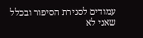עמודים לסגירת הסיפור ובכלל שאני לא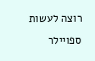רוצה לעשות ספויילר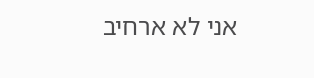אני לא ארחיב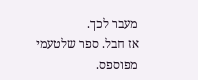מעבר לכך.
אז חבל. ספר שלטעמי מפוספס.